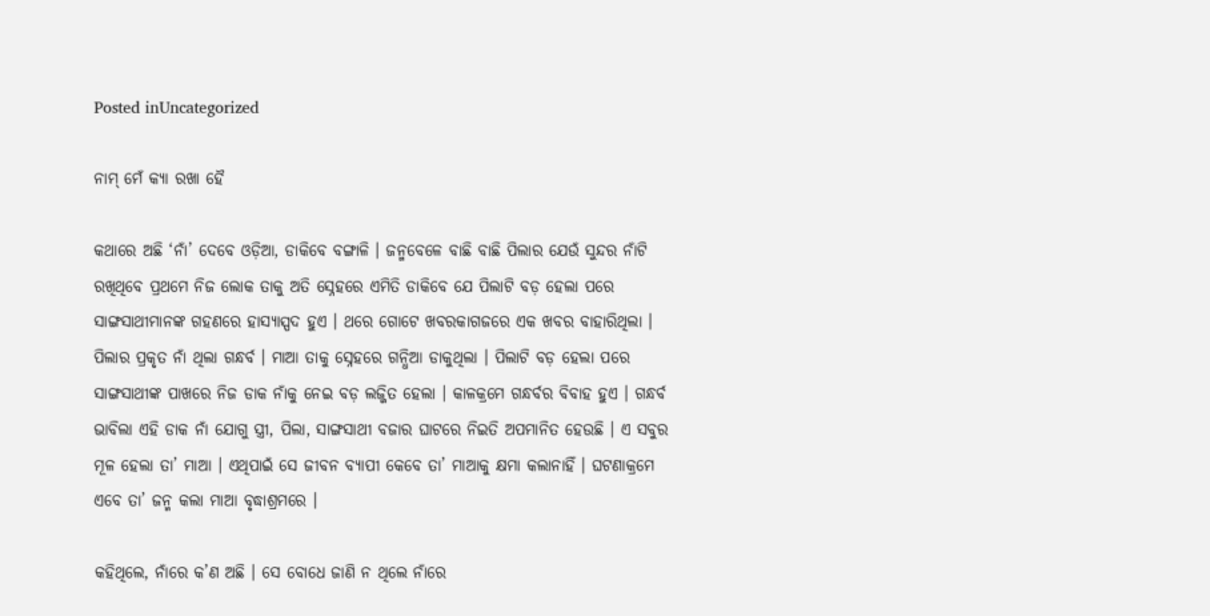Posted inUncategorized

ନାମ୍‌ ମେଁ କ୍ୟା ରଖା ହୈ

କଥାରେ ଅଛି ‘ନାଁ’ ଦେବେ ଓଡ଼ିଆ, ଡାକିବେ ବଙ୍ଗାଳି । ଜନ୍ମବେଳେ ବାଛି ବାଛି ପିଲାର ଯେଉଁ ସୁନ୍ଦର ନାଁଟି ରଖିଥିବେ ପ୍ରଥମେ ନିଜ ଲୋକ ତାକୁ ଅତି ସ୍ନେହରେ ଏମିତି ଡାକିବେ ଯେ ପିଲାଟି ବଡ଼ ହେଲା ପରେ ସାଙ୍ଗସାଥୀମାନଙ୍କ ଗହଣରେ ହାସ୍ୟାସ୍ପଦ ହୁଏ । ଥରେ ଗୋଟେ ଖବରକାଗଜରେ ଏକ ଖବର ବାହାରିଥିଲା । ପିଲାର ପ୍ରକୃତ ନାଁ ଥିଲା ଗନ୍ଧର୍ବ । ମାଆ ତାକୁ ସ୍ନେହରେ ଗନ୍ଧିଆ ଡାକୁଥିଲା । ପିଲାଟି ବଡ଼ ହେଲା ପରେ ସାଙ୍ଗସାଥୀଙ୍କ ପାଖରେ ନିଜ ଡାକ ନାଁକୁ ନେଇ ବଡ଼ ଲଜ୍ଜିତ ହେଲା । କାଳକ୍ରମେ ଗନ୍ଧର୍ବର ବିବାହ ହୁଏ । ଗନ୍ଧର୍ବ ଭାବିଲା ଏହି ଡାକ ନାଁ ଯୋଗୁ ସ୍ତ୍ରୀ, ପିଲା, ସାଙ୍ଗସାଥୀ ବଜାର ଘାଟରେ ନିଇତି ଅପମାନିତ ହେଉଛି । ଏ ସବୁର ମୂଳ ହେଲା ତା’ ମାଆ । ଏଥିପାଇଁ ସେ ଜୀବନ ବ୍ୟାପୀ କେବେ ତା’ ମାଆକୁ କ୍ଷମା କଲାନାହିଁ । ଘଟଣାକ୍ରମେ ଏବେ ତା’ ଜନ୍ମ କଲା ମାଆ ବୃଦ୍ଧାଶ୍ରମରେ ।

କହିଥିଲେ, ନାଁରେ କ’ଣ ଅଛି । ସେ ବୋଧେ ଜାଣି ନ ଥିଲେ ନାଁରେ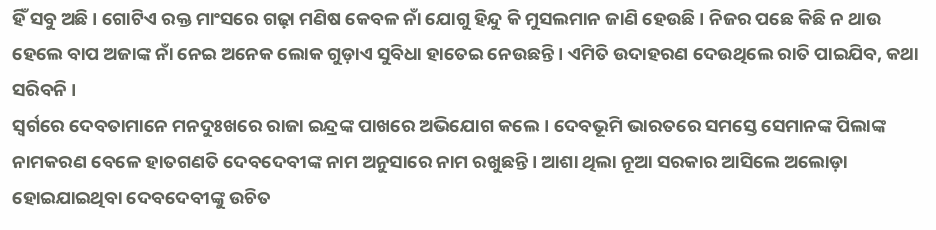ହିଁ ସବୁ ଅଛି । ଗୋଟିଏ ରକ୍ତ ମାଂସରେ ଗଢ଼ା ମଣିଷ କେବଳ ନାଁ ଯୋଗୁ ହିନ୍ଦୁ କି ମୁସଲମାନ ଜାଣି ହେଉଛି । ନିଜର ପଛେ କିଛି ନ ଥାଉ ହେଲେ ବାପ ଅଜାଙ୍କ ନାଁ ନେଇ ଅନେକ ଲୋକ ଗୁଡ଼ାଏ ସୁବିଧା ହାତେଇ ନେଉଛନ୍ତି । ଏମିତି ଉଦାହରଣ ଦେଉଥିଲେ ରାତି ପାଇଯିବ, କଥା ସରିବନି ।
ସ୍ବର୍ଗରେ ଦେବତାମାନେ ମନଦୁଃଖରେ ରାଜା ଇନ୍ଦ୍ରଙ୍କ ପାଖରେ ଅଭିଯୋଗ କଲେ। ଦେବଭୂମି ଭାରତରେ ସମସ୍ତେ ସେମାନଙ୍କ ପିଲାଙ୍କ ନାମକରଣ ବେଳେ ହାତଗଣତି ଦେବଦେବୀଙ୍କ ନାମ ଅନୁସାରେ ନାମ ରଖୁଛନ୍ତି । ଆଶା ଥିଲା ନୂଆ ସରକାର ଆସିଲେ ଅଲୋଡ଼ା ହୋଇଯାଇଥିବା ଦେବଦେବୀଙ୍କୁ ଉଚିତ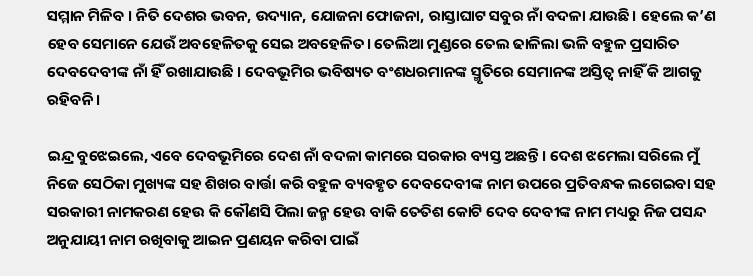ସମ୍ମାନ ମିଳିବ । ନିତି ଦେଶର ଭବନ, ଉଦ୍ୟାନ, ଯୋଜନା ଫୋଜନା, ରାସ୍ତାଘାଟ ସବୁର ନାଁ ବଦଳା ଯାଉଛି। ହେଲେ କ’ଣ ହେବ ସେମାନେ ଯେଉଁ ଅବହେଳିତକୁ ସେଇ ଅବହେଳିତ। ତେଲିଆ ମୁଣ୍ଡରେ ତେଲ ଢାଳିଲା ଭଳି ବହୁଳ ପ୍ରସାରିତ ଦେବଦେବୀଙ୍କ ନାଁ ହିଁ ରଖାଯାଉଛି । ଦେବଭୂମିର ଭବିଷ୍ୟତ ବଂଶଧରମାନଙ୍କ ସ୍ମୃତିରେ ସେମାନଙ୍କ ଅସ୍ତିତ୍ୱ ନାହିଁ କି ଆଗକୁ ରହିବନି ।

ଇନ୍ଦ୍ର ବୁଝେଇଲେ, ଏବେ ଦେବଭୂମିରେ ଦେଶ ନାଁ ବଦଳା କାମରେ ସରକାର ବ୍ୟସ୍ତ ଅଛନ୍ତି । ଦେଶ ଝମେଲା ସରିଲେ ମୁଁ ନିଜେ ସେଠିକା ମୁଖ୍ୟଙ୍କ ସହ ଶିଖର ବାର୍ତ୍ତା କରି ବହୁଳ ବ୍ୟବହୃତ ଦେବଦେବୀଙ୍କ ନାମ ଉପରେ ପ୍ରତିବନ୍ଧକ ଲଗେଇବା ସହ ସରକାରୀ ନାମକରଣ ହେଉ କି କୌଣସି ପିଲା ଜନ୍ମ ହେଉ ବାକି ତେତିଶ କୋଟି ଦେବ ଦେବୀଙ୍କ ନାମ ମଧ୍ୟରୁ ନିଜ ପସନ୍ଦ ଅନୁଯାୟୀ ନାମ ରଖିବାକୁ ଆଇନ ପ୍ରଣୟନ କରିବା ପାଇଁ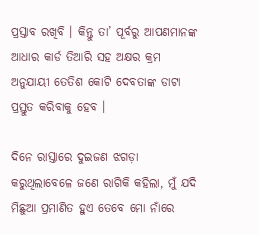ପ୍ରସ୍ତାବ ରଖିବି । କିନ୍ତୁ ତା’ ପୂର୍ବରୁ ଆପଣମାନଙ୍କ ଆଧାର କାର୍ଡ ତିଆରି ସହ ଅକ୍ଷର କ୍ରମ ଅନୁଯାୟୀ ତେତିଶ କୋଟି ଦେବତାଙ୍କ ଡାଟା ପ୍ରସ୍ତୁତ କରିବାକୁ ହେବ ।

ଦିନେ ରାସ୍ତାରେ ଦୁଇଜଣ ଝଗଡ଼ା କରୁଥିଲାବେଳେ ଜଣେ ରାଗିକି କହିଲା, ମୁଁ ଯଦି ମିଛୁଆ ପ୍ରମାଣିତ ହୁଏ ତେବେ ମୋ ନାଁରେ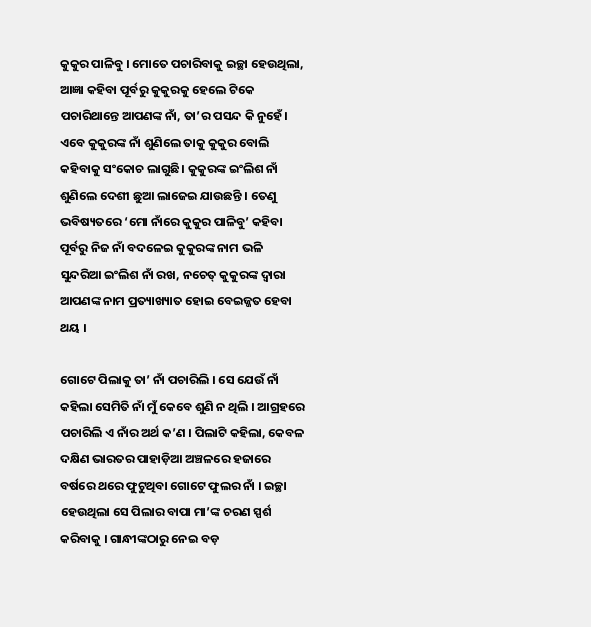କୁକୁର ପାଳିବୁ । ମୋତେ ପଚାରିବାକୁ ଇଚ୍ଛା ହେଉଥିଲା, ଆଜ୍ଞା କହିବା ପୂର୍ବରୁ କୁକୁରକୁ ହେଲେ ଟିକେ ପଚାରିଥାନ୍ତେ ଆପଣଙ୍କ ନାଁ, ତା’ର ପସନ୍ଦ କି ନୁହେଁ। ଏବେ କୁକୁରଙ୍କ ନାଁ ଶୁଣିଲେ ତାକୁ କୁକୁର ବୋଲି କହିବାକୁ ସଂକୋଚ ଲାଗୁଛି। କୁକୁରଙ୍କ ଇଂଲିଶ ନାଁ ଶୁଣିଲେ ଦେଶୀ ଛୁଆ ଲାଜେଇ ଯାଉଛନ୍ତି । ତେଣୁ ଭବିଷ୍ୟତରେ ‘ମୋ ନାଁରେ କୁକୁର ପାଳିବୁ’ କହିବା ପୂର୍ବରୁ ନିଜ ନାଁ ବଦଳେଇ କୁକୁରଙ୍କ ନାମ ଭଳି ସୁନ୍ଦରିଆ ଇଂଲିଶ ନାଁ ରଖ, ନଚେତ୍‌ କୁକୁରଙ୍କ ଦ୍ୱାରା ଆପଣଙ୍କ ନାମ ପ୍ରତ୍ୟାଖ୍ୟାତ ହୋଇ ବେଇଜ୍ଜତ ହେବା ଥୟ ।

ଗୋଟେ ପିଲାକୁ ତା’ ନାଁ ପଚାରିଲି । ସେ ଯେଉଁ ନାଁ କହିଲା ସେମିତି ନାଁ ମୁଁ କେବେ ଶୁଣି ନ ଥିଲି । ଆଗ୍ରହରେ ପଚାରିଲି ଏ ନାଁର ଅର୍ଥ କ’ଣ । ପିଲାଟି କହିଲା, କେବଳ ଦକ୍ଷିଣ ଭାରତର ପାହାଡ଼ିଆ ଅଞ୍ଚଳରେ ହଜାରେ ବର୍ଷରେ ଥରେ ଫୁଟୁଥିବା ଗୋଟେ ଫୁଲର ନାଁ । ଇଚ୍ଛା ହେଉଥିଲା ସେ ପିଲାର ବାପା ମା’ଙ୍କ ଚରଣ ସ୍ପର୍ଶ କରିବାକୁ । ଗାନ୍ଧୀଙ୍କଠାରୁ ନେଇ ବଡ଼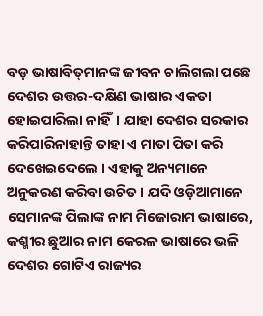ବଡ଼ ଭାଷାବିତ୍‌ମାନଙ୍କ ଜୀବନ ଚାଲିଗଲା ପଛେ ଦେଶର ଉତ୍ତର-ଦକ୍ଷିଣ ଭାଷାର ଏକତା ହୋଇପାରିଲା ନାହିଁ। ଯାହା ଦେଶର ସରକାର କରିପାରିନାହାନ୍ତି ତାହା ଏ ମାତା ପିତା କରି ଦେଖେଇଦେଲେ । ଏହାକୁ ଅନ୍ୟମାନେ ଅନୁକରଣ କରିବା ଉଚିତ । ଯଦି ଓଡ଼ିଆମାନେ ସେମାନଙ୍କ ପିଲାଙ୍କ ନାମ ମିଜୋରାମ ଭାଷାରେ, କଶ୍ମୀର ଛୁଆର ନାମ କେରଳ ଭାଷାରେ ଭଳି ଦେଶର ଗୋଟିଏ ରାଜ୍ୟର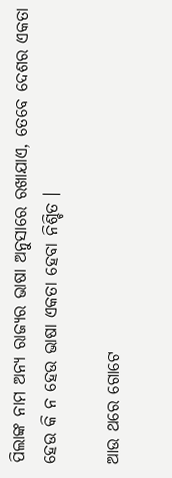ପିଲାଙ୍କ ନାମ ଅନ୍ୟ ରାଜ୍ୟର ଭାଷା ଅନୁସାରେ ରଖାଯାଏ, ତେବେ ଦେଶର ଏକତା ହେଉ କି ନ ହେଉ ଭାଷା ଏକତା ହେବା ନିଶ୍ଚିତ ।

ଆଉ ଥରେ ଗୋଟେ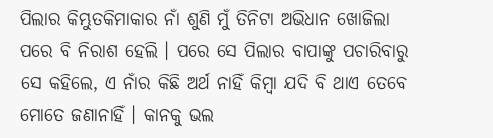ପିଲାର କିମ୍ଭୁତକିମାକାର ନାଁ ଶୁଣି ମୁଁ ତିନିଟା ଅଭିଧାନ ଖୋଜିଲା ପରେ ବି ନିରାଶ ହେଲି । ପରେ ସେ ପିଲାର ବାପାଙ୍କୁ ପଚାରିବାରୁ ସେ କହିଲେ, ଏ ନାଁର କିଛି ଅର୍ଥ ନାହିଁ କିମ୍ବା ଯଦି ବି ଥାଏ ତେବେ ମୋତେ ଜଣାନାହିଁ । କାନକୁ ଭଲ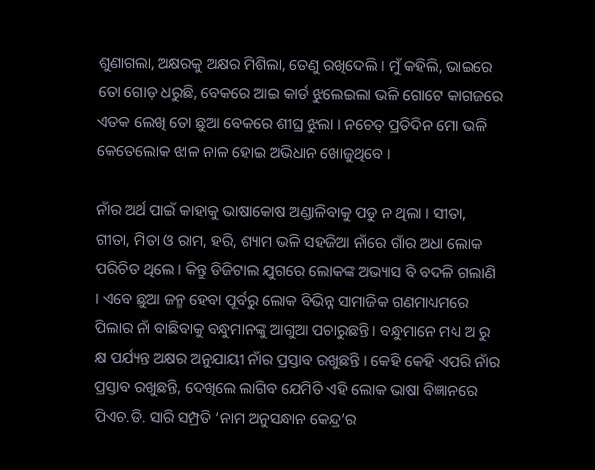ଶୁଣାଗଲା, ଅକ୍ଷରକୁ ଅକ୍ଷର ମିଶିଲା, ତେଣୁ ରଖିଦେଲି । ମୁଁ କହିଲି, ଭାଇରେ ତୋ ଗୋଡ଼ ଧରୁଛି, ବେକରେ ଆଇ କାର୍ଡ ଝୁଲେଇଲା ଭଳି ଗୋଟେ କାଗଜରେ ଏତକ ଲେଖି ତୋ ଛୁଆ ବେକରେ ଶୀଘ୍ର ଝୁଲା । ନଚେତ୍‌ ପ୍ରତିଦିନ ମୋ ଭଳି କେତେଲୋକ ଝାଳ ନାଳ ହୋଇ ଅଭିଧାନ ଖୋଜୁଥିବେ ।

ନାଁର ଅର୍ଥ ପାଇଁ କାହାକୁ ଭାଷାକୋଷ ଅଣ୍ଡାଳିବାକୁ ପଡୁ ନ ଥିଲା । ସୀତା, ଗୀତା, ମିତା ଓ ରାମ, ହରି, ଶ୍ୟାମ ଭଳି ସହଜିଆ ନାଁରେ ଗାଁର ଅଧା ଲୋକ ପରିଚିତ ଥିଲେ । କିନ୍ତୁ ଡିଜିଟାଲ ଯୁଗରେ ଲୋକଙ୍କ ଅଭ୍ୟାସ ବି ବଦଳି ଗଲାଣି । ଏବେ ଛୁଆ ଜନ୍ମ ହେବା ପୂର୍ବରୁ ଲୋକ ବିଭିନ୍ନ ସାମାଜିକ ଗଣମାଧ୍ୟମରେ ପିଲାର ନାଁ ବାଛିବାକୁ ବନ୍ଧୁମାନଙ୍କୁ ଆଗୁଆ ପଚାରୁଛନ୍ତି । ବନ୍ଧୁମାନେ ମଧ୍ୟ ଅ ରୁ କ୍ଷ ପର୍ଯ୍ୟନ୍ତ ଅକ୍ଷର ଅନୁଯାୟୀ ନାଁର ପ୍ରସ୍ତାବ ରଖୁଛନ୍ତି । କେହି କେହି ଏପରି ନାଁର ପ୍ରସ୍ତାବ ରଖୁଛନ୍ତି, ଦେଖିଲେ ଲାଗିବ ଯେମିତି ଏହି ଲୋକ ଭାଷା ବିଜ୍ଞାନରେ ପିଏଚ.ଡି. ସାରି ସମ୍ପ୍ରତି ‘ନାମ ଅନୁସନ୍ଧାନ କେନ୍ଦ୍ର’ର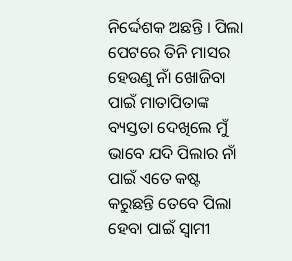ନିର୍ଦ୍ଦେଶକ ଅଛନ୍ତି । ପିଲା ପେଟରେ ତିନି ମାସର ହେଉଣୁ ନାଁ ଖୋଜିବା ପାଇଁ ମାତାପିତାଙ୍କ ବ୍ୟସ୍ତତା ଦେଖିଲେ ମୁଁ ଭାବେ ଯଦି ପିଲାର ନାଁ ପାଇଁ ଏତେ କଷ୍ଟ କରୁଛନ୍ତି ତେବେ ପିଲା ହେବା ପାଇଁ ସ୍ବାମୀ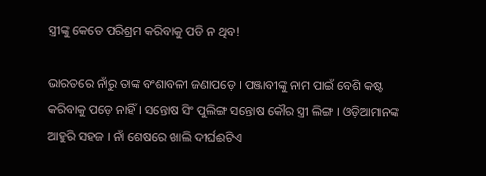ସ୍ତ୍ରୀଙ୍କୁ କେତେ ପରିଶ୍ରମ କରିବାକୁ ପଡି ନ ଥିବ!

ଭାରତରେ ନାଁରୁ ତାଙ୍କ ବଂଶାବଳୀ ଜଣାପଡ଼େ । ପଞ୍ଜାବୀଙ୍କୁ ନାମ ପାଇଁ ବେଶି କଷ୍ଟ କରିବାକୁ ପଡ଼େ ନାହିଁ । ସନ୍ତୋଷ ସିଂ ପୁଲିଙ୍ଗ ସନ୍ତୋଷ କୌର ସ୍ତ୍ରୀ ଲିଙ୍ଗ । ଓଡ଼ିଆମାନଙ୍କ ଆହୁରି ସହଜ । ନାଁ ଶେଷରେ ଖାଲି ଦୀର୍ଘଈଟିଏ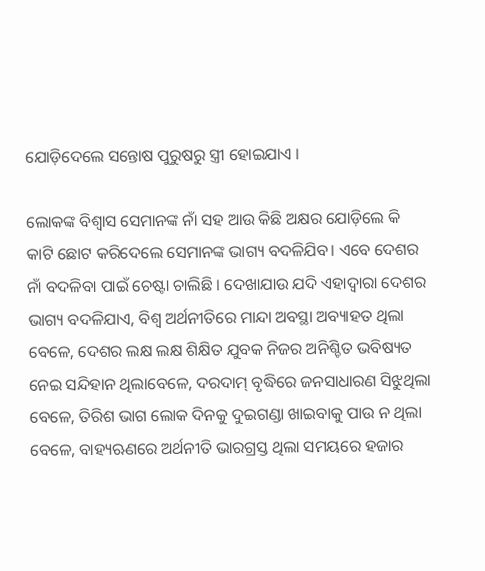ଯୋଡ଼ିଦେଲେ ସନ୍ତୋଷ ପୁରୁଷରୁ ସ୍ତ୍ରୀ ହୋଇଯାଏ ।

ଲୋକଙ୍କ ବିଶ୍ୱାସ ସେମାନଙ୍କ ନାଁ ସହ ଆଉ କିଛି ଅକ୍ଷର ଯୋଡ଼ିଲେ କି କାଟି ଛୋଟ କରିଦେଲେ ସେମାନଙ୍କ ଭାଗ୍ୟ ବଦଳିଯିବ। ଏବେ ଦେଶର ନାଁ ବଦଳିବା ପାଇଁ ଚେଷ୍ଟା ଚାଲିଛି । ଦେଖାଯାଉ ଯଦି ଏହାଦ୍ୱାରା ଦେଶର ଭାଗ୍ୟ ବଦଳିଯାଏ, ବିଶ୍ୱ ଅର୍ଥନୀତିରେ ମାନ୍ଦା ଅବସ୍ଥା ଅବ୍ୟାହତ ଥିଲା ବେଳେ, ଦେଶର ଲକ୍ଷ ଲକ୍ଷ ଶିକ୍ଷିତ ଯୁବକ ନିଜର ଅନିଶ୍ଚିତ ଭବିଷ୍ୟତ ନେଇ ସନ୍ଦିହାନ ଥିଲାବେଳେ, ଦରଦାମ୍‌ ବୃଦ୍ଧିରେ ଜନସାଧାରଣ ସିଝୁଥିଲା ବେଳେ, ତିରିଶ ଭାଗ ଲୋକ ଦିନକୁ ଦୁଇଗଣ୍ଡା ଖାଇବାକୁ ପାଉ ନ ଥିଲା ବେଳେ, ବାହ୍ୟଋଣରେ ଅର୍ଥନୀତି ଭାରଗ୍ରସ୍ତ ଥିଲା ସମୟରେ ହଜାର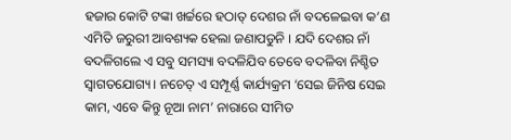ହଜାର କୋଟି ଟଙ୍କା ଖର୍ଚ୍ଚରେ ହଠାତ୍‌ ଦେଶର ନାଁ ବଦଳେଇବା କ’ଣ ଏମିତି ଜରୁରୀ ଆବଶ୍ୟକ ହେଲା ଜଣାପଡୁନି । ଯଦି ଦେଶର ନାଁ ବଦଳିଗଲେ ଏ ସବୁ ସମସ୍ୟା ବଦଳିଯିବ ତେବେ ବଦଳିବା ନିଶ୍ଚିତ ସ୍ବାଗତଯୋଗ୍ୟ। ନଚେତ୍‌ ଏ ସମ୍ପୂର୍ଣ୍ଣ କାର୍ଯ୍ୟକ୍ରମ ‘ସେଇ ଜିନିଷ ସେଇ କାମ, ଏବେ କିନ୍ତୁ ନୂଆ ନାମ’ ନାରାରେ ସୀମିତ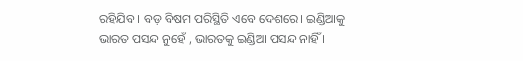ରହିଯିବ । ବଡ଼ ବିଷମ ପରିସ୍ଥିତି ଏବେ ଦେଶରେ। ଇଣ୍ଡିଆକୁ ଭାରତ ପସନ୍ଦ ନୁହେଁ , ଭାରତକୁ ଇଣ୍ଡିଆ ପସନ୍ଦ ନାହିଁ ।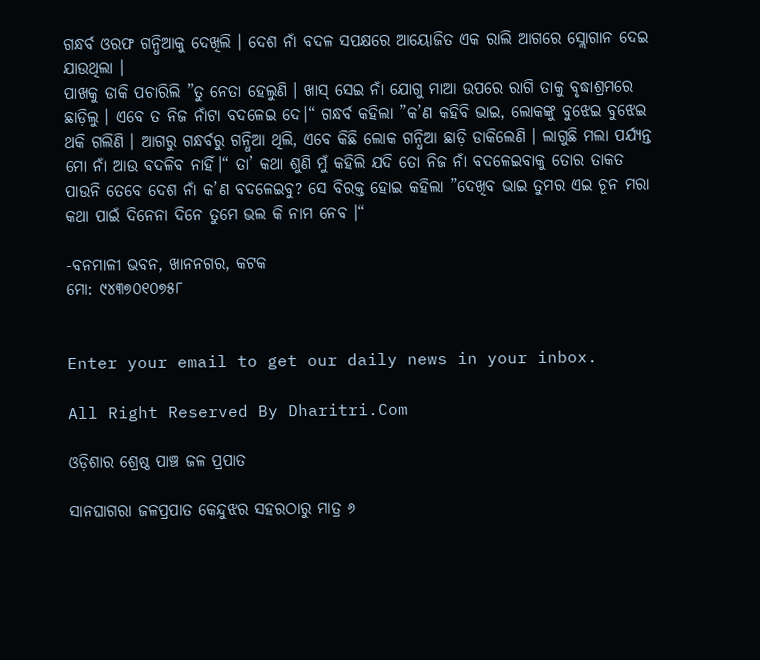ଗନ୍ଧର୍ବ ଓରଫ ଗନ୍ଧିଆକୁ ଦେଖିଲି । ଦେଶ ନାଁ ବଦଳ ସପକ୍ଷରେ ଆୟୋଜିତ ଏକ ରାଲି ଆଗରେ ସ୍ଲୋଗାନ ଦେଇ ଯାଉଥିଲା ।
ପାଖକୁ ଡାକି ପଚାରିଲି ”ତୁ ନେତା ହେଲୁଣି । ଖାସ୍‌ ସେଇ ନାଁ ଯୋଗୁ ମାଆ ଉପରେ ରାଗି ତାକୁ ବୃଦ୍ଧାଶ୍ରମରେ ଛାଡ଼ିଲୁ । ଏବେ ତ ନିଜ ନାଁଟା ବଦଳେଇ ଦେ।“ ଗନ୍ଧର୍ବ କହିଲା ”କ’ଣ କହିବି ଭାଇ, ଲୋକଙ୍କୁ ବୁଝେଇ ବୁଝେଇ ଥକି ଗଲିଣି । ଆଗରୁ ଗନ୍ଧର୍ବରୁ ଗନ୍ଧିଆ ଥିଲି, ଏବେ କିଛି ଲୋକ ଗନ୍ଧିଆ ଛାଡ଼ି ଡାକିଲେଣି । ଲାଗୁଛି ମଲା ପର୍ଯ୍ୟନ୍ତ ମୋ ନାଁ ଆଉ ବଦଳିବ ନାହିଁ।“ ତା’ କଥା ଶୁଣି ମୁଁ କହିଲି ଯଦି ତୋ ନିଜ ନାଁ ବଦଳେଇବାକୁ ତୋର ତାକତ ପାଉନି ତେବେ ଦେଶ ନାଁ କ’ଣ ବଦଳେଇବୁ? ସେ ବିରକ୍ତ ହୋଇ କହିଲା ”ଦେଖିବ ଭାଇ ତୁମର ଏଇ ଚୂନ ମରା କଥା ପାଇଁ ଦିନେନା ଦିନେ ତୁମେ ଭଲ କି ନାମ ନେବ ।“

-ବନମାଳୀ ଭବନ, ଖାନନଗର, କଟକ
ମୋ: ୯୪୩୭୦୧୦୭୫୮


Enter your email to get our daily news in your inbox.

All Right Reserved By Dharitri.Com

ଓଡ଼ିଶାର ଶ୍ରେଷ୍ଠ ପାଞ୍ଚ ଜଳ ପ୍ରପାତ

ସାନଘାଗରା ଜଳପ୍ରପାତ କେନ୍ଦୁଝର ସହରଠାରୁ ମାତ୍ର ୬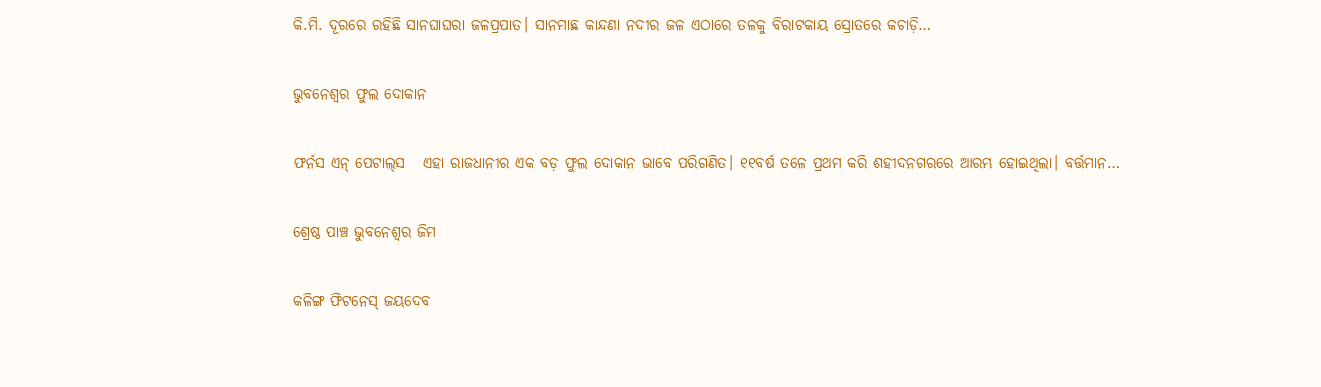କି.ମି. ଦୂରରେ ରହିଛି ସାନଘାଘରା ଜଳପ୍ରପାତ। ସାନମାଛ କାନ୍ଦଣା ନଦୀର ଜଳ ଏଠାରେ ତଳକୁ ବିରାଟକାୟ ସ୍ରୋତରେ କଚାଡ଼ି…

ଭୁବନେଶ୍ୱର ଫୁଲ ଦୋକାନ

ଫର୍ନସ ଏନ୍‌ ପେଟାଲ୍‌ସ   ଏହା ରାଜଧାନୀର ଏକ ବଡ଼ ଫୁଲ ଦୋକାନ ଭାବେ ପରିଗଣିତ। ୧୧ବର୍ଷ ତଳେ ପ୍ରଥମ କରି ଶହୀଦନଗରରେ ଆରମ୍ଭ ହୋଇଥିଲା। ବର୍ତ୍ତମାନ…

ଶ୍ରେଷ୍ଠ ପାଞ୍ଚ ଭୁବନେଶ୍ୱର ଜିମ

କଳିଙ୍ଗ ଫିଟନେସ୍‌ ଜୟଦେବ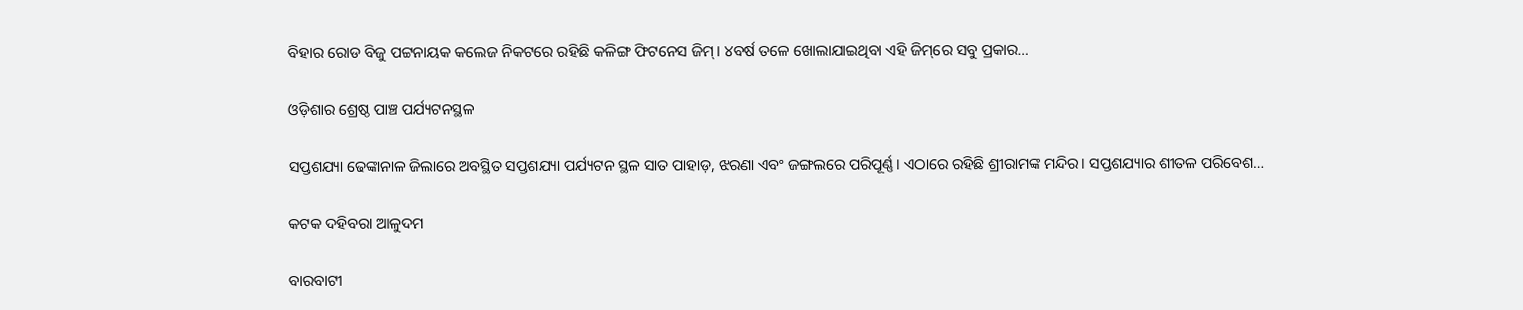ବିହାର ରୋଡ ବିଜୁ ପଟ୍ଟନାୟକ କଲେଜ ନିକଟରେ ରହିଛି କଳିଙ୍ଗ ଫିଟନେସ ଜିମ୍‌। ୪ବର୍ଷ ତଳେ ଖୋଲାଯାଇଥିବା ଏହି ଜିମ୍‌ରେ ସବୁ ପ୍ରକାର…

ଓଡ଼ିଶାର ଶ୍ରେଷ୍ଠ ପାଞ୍ଚ ପର୍ଯ୍ୟଟନସ୍ଥଳ

ସପ୍ତଶଯ୍ୟା ଢେଙ୍କାନାଳ ଜିଲାରେ ଅବସ୍ଥିତ ସପ୍ତଶଯ୍ୟା ପର୍ଯ୍ୟଟନ ସ୍ଥଳ ସାତ ପାହାଡ଼, ଝରଣା ଏବଂ ଜଙ୍ଗଲରେ ପରିପୂର୍ଣ୍ଣ। ଏଠାରେ ରହିଛି ଶ୍ରୀରାମଙ୍କ ମନ୍ଦିର। ସପ୍ତଶଯ୍ୟାର ଶୀତଳ ପରିବେଶ…

କଟକ ଦହିବରା ଆଳୁଦମ

ବାରବାଟୀ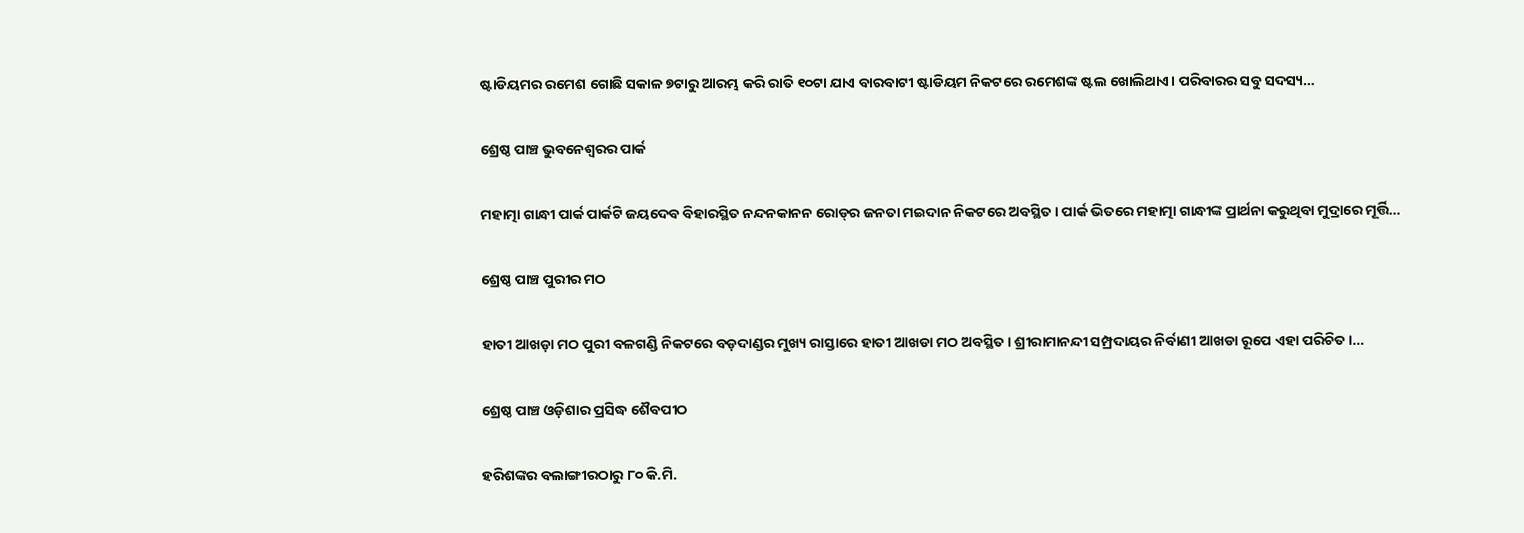ଷ୍ଟାଡିୟମର ରମେଶ ଗୋଛି ସକାଳ ୭ଟାରୁ ଆରମ୍ଭ କରି ରାତି ୧୦ଟା ଯାଏ ବାରବାଟୀ ଷ୍ଟାଡିୟମ ନିକଟରେ ରମେଶଙ୍କ ଷ୍ଟଲ ଖୋଲିଥାଏ। ପରିବାରର ସବୁ ସଦସ୍ୟ…

ଶ୍ରେଷ୍ଠ ପାଞ୍ଚ ଭୁବନେଶ୍ୱରର ପାର୍କ

ମହାତ୍ମା ଗାନ୍ଧୀ ପାର୍କ ପାର୍କଟି ଜୟଦେବ ବିହାରସ୍ଥିତ ନନ୍ଦନକାନନ ରୋଡ୍‌ର ଜନତା ମଇଦାନ ନିକଟରେ ଅବସ୍ଥିତ। ପାର୍କ ଭିତରେ ମହାତ୍ମା ଗାନ୍ଧୀଙ୍କ ପ୍ରାର୍ଥନା କରୁଥିବା ମୁଦ୍ରାରେ ମୂର୍ତ୍ତି…

ଶ୍ରେଷ୍ଠ ପାଞ୍ଚ ପୁରୀର ମଠ

ହାତୀ ଆଖଡ଼ା ମଠ ପୁରୀ ବଳଗଣ୍ଡି ନିକଟରେ ବଡ଼ଦାଣ୍ଡର ମୁଖ୍ୟ ରାସ୍ତାରେ ହାତୀ ଆଖଡା ମଠ ଅବସ୍ଥିତ। ଶ୍ରୀରାମାନନ୍ଦୀ ସମ୍ପ୍ରଦାୟର ନିର୍ବାଣୀ ଆଖଡା ରୂପେ ଏହା ପରିଚିତ।…

ଶ୍ରେଷ୍ଠ ପାଞ୍ଚ ଓଡ଼ିଶାର ପ୍ରସିଦ୍ଧ ଶୈବପୀଠ

ହରିଶଙ୍କର ବଲାଙ୍ଗୀରଠାରୁ ୮୦ କି.ମି.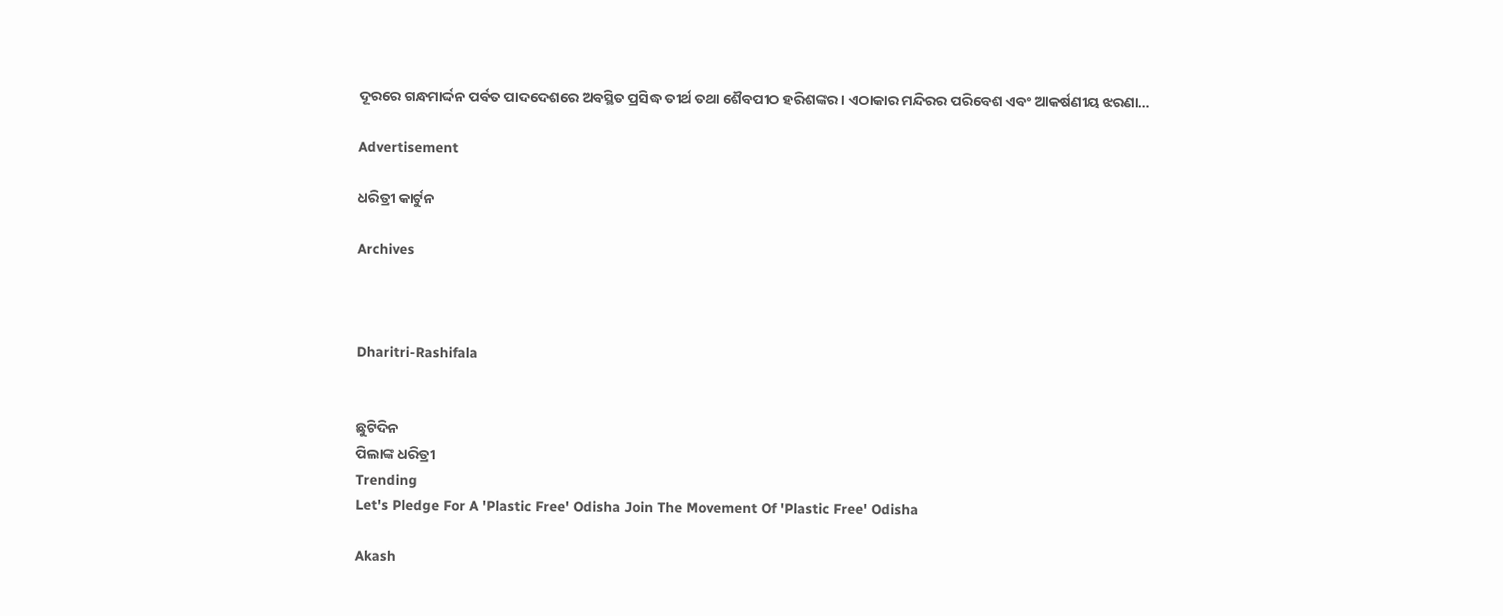ଦୂରରେ ଗନ୍ଧମାର୍ଦ୍ଦନ ପର୍ବତ ପାଦଦେଶରେ ଅବସ୍ଥିତ ପ୍ରସିଦ୍ଧ ତୀର୍ଥ ତଥା ଶୈବପୀଠ ହରିଶଙ୍କର। ଏଠାକାର ମନ୍ଦିରର ପରିବେଶ ଏବଂ ଆକର୍ଷଣୀୟ ଝରଣା…

Advertisement

ଧରିତ୍ରୀ କାର୍ଟୁନ

Archives



Dharitri-Rashifala


ଛୁଟିଦିନ
ପିଲାଙ୍କ ଧରିତ୍ରୀ
Trending
Let's Pledge For A 'Plastic Free' Odisha Join The Movement Of 'Plastic Free' Odisha

Akash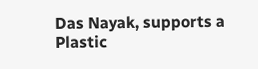Das Nayak, supports a Plastic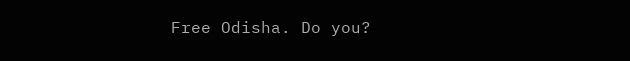Free Odisha. Do you?